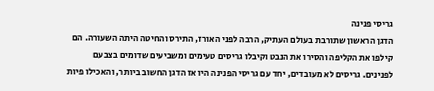גריסי פנינה
הדגן הראשון שתורבת בעולם העתיק, הרבה לפני האורז, התירס והחיטה היתה השעורה. הם קילפו את הקליפה והסירו את הנבט וקיבלו גריסים טעימים ומשביעים שדומים בצבעם לפנינים. גריסים לא מעובדים, יחד עם גריסי הפנינה היו אז הדגן החשוב ביותר, והאכילו פיות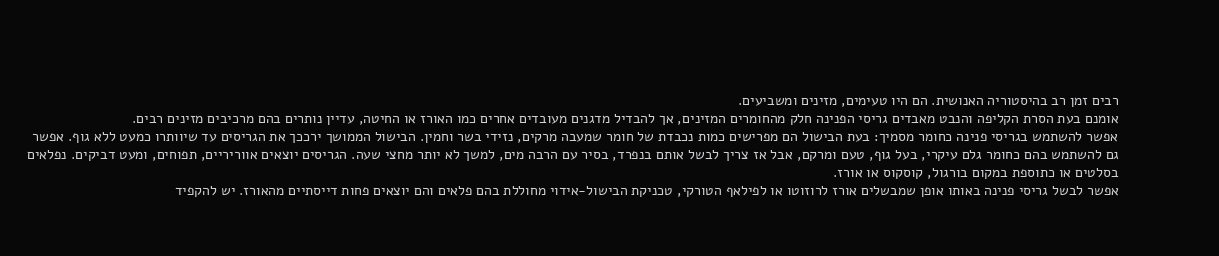רבים זמן רב בהיסטוריה האנושית. הם היו טעימים, מזינים ומשביעים.
אומנם בעת הסרת הקליפה והנבט מאבדים גריסי הפנינה חלק מהחומרים המזינים, אך להבדיל מדגנים מעובדים אחרים כמו האורז או החיטה, עדיין נותרים בהם מרכיבים מזינים רבים.
אפשר להשתמש בגריסי פנינה כחומר מסמיך: בעת הבישול הם מפרישים כמות נכבדת של חומר שמעבה מרקים, נזידי בשר וחמין. הבישול הממושך ירככך את הגריסים עד שיוותרו כמעט ללא גוף. אפשר גם להשתמש בהם כחומר גלם עיקרי, בעל גוף, טעם ומרקם, אבל אז צריך לבשל אותם בנפרד, בסיר עם הרבה מים, למשך לא יותר מחצי שעה. הגריסים יוצאים אווריריים, תפוחים, ומעט דביקים. נפלאים בסלטים או כתוספת במקום בורגול, קוסקוס או אורז.
אפשר לבשל גריסי פנינה באותו אופן שמבשלים אורז לרוזוטו או לפילאף הטורקי, טכניקת הבישול-אידוי מחוללת בהם פלאים והם יוצאים פחות דייסתיים מהאורז. יש להקפיד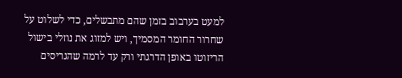למעט בערבוב בזמן שהם מתבשלים, כדי לשלוט על שחרור החומר המסמיך, ויש למזוג את נוזלי בישול הריזוטו באופן הדרגתי ורק עד לרמה שהגריסים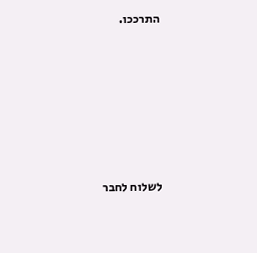התרככו.






לשלוח לחבר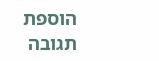הוספת תגובה